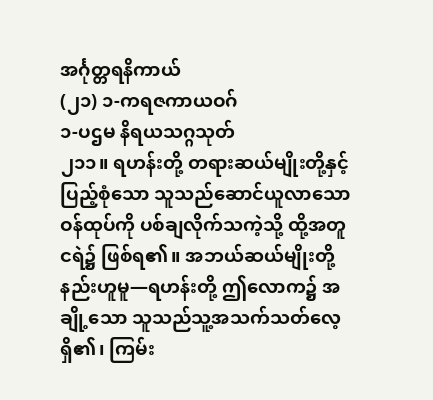အင်္ဂုတ္တရနိကာယ်
(၂၁) ၁-ကရဇကာယဝဂ်
၁-ပဌမ နိရယသဂ္ဂသုတ်
၂၁၁။ ရဟန်းတို့ တရားဆယ်မျိုးတို့နှင့် ပြည့်စုံသော သူသည်ဆောင်ယူလာသော ဝန်ထုပ်ကို ပစ်ချလိုက်သကဲ့သို့ ထို့အတူ ငရဲ၌ ဖြစ်ရ၏။ အဘယ်ဆယ်မျိုးတို့နည်းဟူမူ—ရဟန်းတို့ ဤလောက၌ အချို့သော သူသည်သူ့အသက်သတ်လေ့ရှိ၏၊ ကြမ်း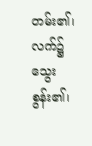တမ်း၏၊ လက်၌ သွေးစွန်း၏၊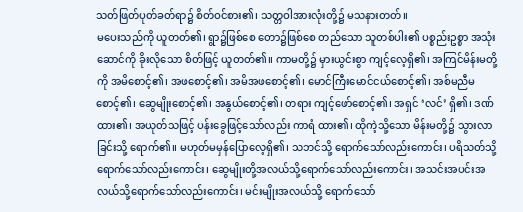သတ်ဖြတ်ပုတ်ခတ်ရာ၌ စိတ်ဝင်စား၏၊ သတ္တဝါအားလုံးတို့၌ မသနားတတ်။
မပေးသည်ကို ယူတတ်၏၊ ရွာ၌ဖြစ်စေ တော၌ဖြစ်စေ တည်သော သူတစ်ပါး၏ ပစ္စည်းဥစ္စာ အသုံးဆောင်ကို ခိုးလိုသော စိတ်ဖြင့် ယူတတ်၏။ ကာမတို့၌ မှားယွင်းစွာ ကျင့်လေ့ရှိ၏၊ အကြင်မိန်းမတို့ကို အမိစောင့်၏၊ အဖစောင့်၏၊ အမိအဖစောင့်၏၊ မောင်ကြီးမောင်ငယ်စောင့်၏၊ အစ်မညီမစောင့်၏၊ ဆွေမျိုးစောင့်၏၊ အနွယ်စောင့်၏၊ တရား ကျင့်ဖော်စောင့်၏၊ အရှင် ‘လင်’ ရှိ၏၊ ဒဏ်ထား၏၊ အယုတ်သဖြင့် ပန်းခွေဖြင့်သော်လည်း ကာရံ ထား၏၊ ထိုကဲ့သို့သော မိန်းမတို့၌ သွားလာခြင်းသို့ ရောက်၏။ မဟုတ်မမှန်ပြောလေ့ရှိ၏၊ သဘင်သို့ ရောက်သော်လည်းကောင်း၊ ပရိသတ်သို့ ရောက်သော်လည်းကောင်း၊ ဆွေမျိုးတို့အလယ်သို့ရောက်သော်လည်းကောင်း၊ အသင်းအပင်းအလယ်သို့ရောက်သော်လည်းကောင်း၊ မင်းမျိုးအလယ်သို့ ရောက်သော်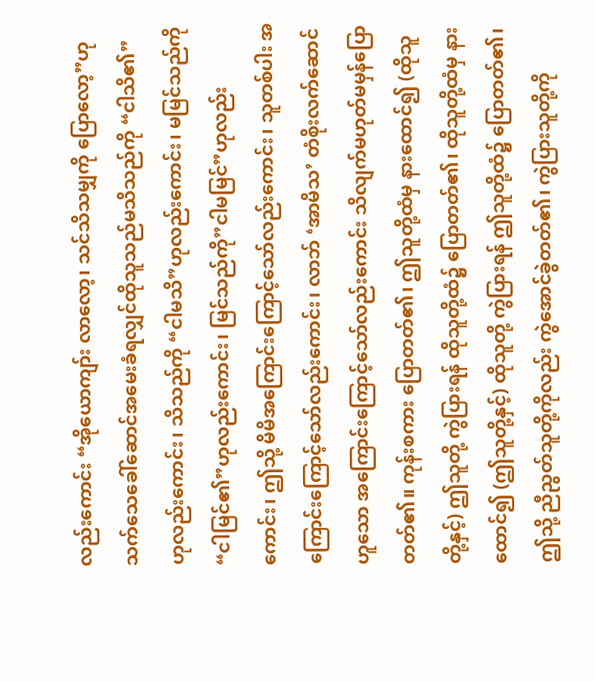လည်းကောင်း “အိုယောကျာ်း လာလော့၊ သင်သိသမျှကို ပြောလော့”ဟု သက်သေခေါ်ဆောင်အမေးခံရလျှင်ထိုသူသည်မသိသည်ကို “ငါသိ၏”ဟုလည်းကောင်း၊ သိသည်ကို “ငါမသိ”ဟုလည်းကောင်း၊ မမြင်သည်ကို “ငါမြင်၏”ဟုလည်းကောင်း၊ မြင်သည်ကို”ငါမမြင်”ဟုလည်းကောင်း၊ ဤသို့ မိမိအကြောင်းကြောင့်သော်လည်းကောင်း၊ သူတစ်ပါး အကြောင်းကြောင့်သော်လည်းကောင်း၊ လာဘ် ‘အာမိသ’ တံစိုးလက်ဆောင်ဟူသော အကြောင်းကြောင့်သော်လည်းကောင်း သိလျက်မဟုတ်မမှန်ပြောတတ်၏။ ကုန်းစကား ပြောတတ်၏၊ ဤသူတို့ထံမှ နားထောင်၍ (ထိုသူတို့နှင့်) ဤသူတို့ ကွဲပြားရန် ထိုသူတို့ထံ၌ ပြောတတ်၏၊ ထိုသူတို့ထံမှ နားထောင်၍ (ဤသူတို့နှင့်) ထိုသူတို့ ကွဲပြားရန် ဤသူတို့ထံ၌ ပြောတတ်၏၊ ဤသို့ ညီညွတ်သူတို့ကိုလည်း ကွဲအောင်ခွဲတတ်၏၊ ကွဲပြားသူတို့ကို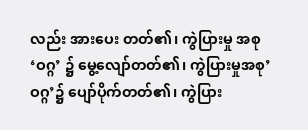လည်း အားပေး တတ်၏၊ ကွဲပြားမှု အစု ‘ဝဂ္ဂ’ ၌ မွေ့လျော်တတ်၏၊ ကွဲပြားမှုအစု’ဝဂ္ဂ’၌ ပျော်ပိုက်တတ်၏၊ ကွဲပြား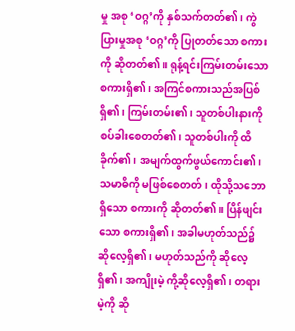မှု အစု ‘ဝဂ္ဂ’ကို နှစ်သက်တတ်၏၊ ကွဲပြားမှုအစု ‘ဝဂ္ဂ’ကို ပြုတတ်သော စကားကို ဆိုတတ်၏။ ရုန့်ရင်းကြမ်းတမ်းသော စကားရှိ၏၊ အကြင်စကားသည်အပြစ်ရှိ၏၊ ကြမ်းတမ်း၏၊ သူတစ်ပါးနားကို စပ်ခါးစေတတ်၏၊ သူတစ်ပါးကို ထိခိုက်၏၊ အမျက်ထွက်ဖွယ်ကောင်း၏၊ သမာဓိကို မဖြစ်စေတတ်၊ ထိုသို့သဘောရှိသော စကားကို ဆိုတတ်၏။ ပြိန်ဖျင်းသော စကားရှိ၏၊ အခါမဟုတ်သည်၌ ဆိုလေ့ရှိ၏၊ မဟုတ်သည်ကို ဆိုလေ့ရှိ၏၊ အကျိုးမဲ့ ကို့ဆိုလေ့ရှိ၏၊ တရားမဲ့ကို ဆို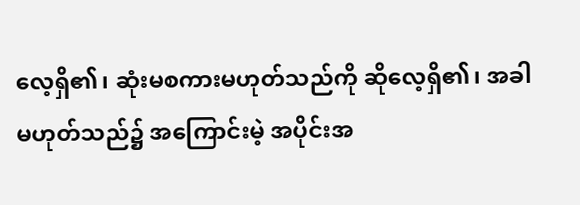လေ့ရှိ၏၊ ဆုံးမစကားမဟုတ်သည်ကို ဆိုလေ့ရှိ၏၊ အခါမဟုတ်သည်၌ အကြောင်းမဲ့ အပိုင်းအ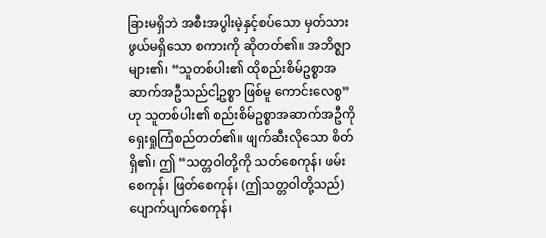ခြားမရှိဘဲ အစီးအပွါးမဲ့နှင့်စပ်သော မှတ်သားဖွယ်မရှိသော စကားကို ဆိုတတ်၏။ အဘိဇ္ဈာများ၏၊ “သူတစ်ပါး၏ ထိုစည်းစိမ်ဥစ္စာအဆာက်အဦသည်ငါ့ဥစ္စာ ဖြစ်မူ ကောင်းလေစွ”ဟု သူတစ်ပါး၏ စည်းစိမ်ဥစ္စာအဆာက်အဦကို ရှေးရှုကြံစည်တတ်၏။ ဖျက်ဆီးလိုသော စိတ်ရှိ၏၊ ဤ “သတ္တဝါတို့ကို သတ်စေကုန်၊ ဖမ်းစေကုန်၊ ဖြတ်စေကုန်၊ (ဤသတ္တဝါတို့သည်) ပျောက်ပျက်စေကုန်၊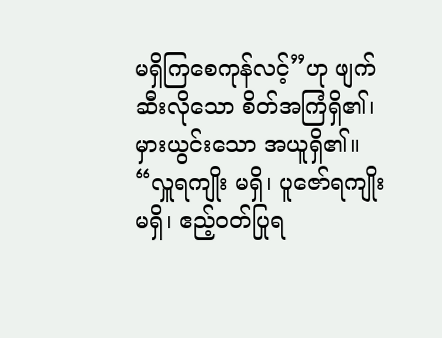မရှိကြစေကုန်လင့်”ဟု ဖျက်ဆီးလိုသော စိတ်အကြံရှိ၏၊
မှားယွင်းသော အယူရှိ၏။ “လှူရကျိုး မရှိ၊ ပူဇော်ရကျိုး မရှိ၊ ဧည့်ဝတ်ပြုရ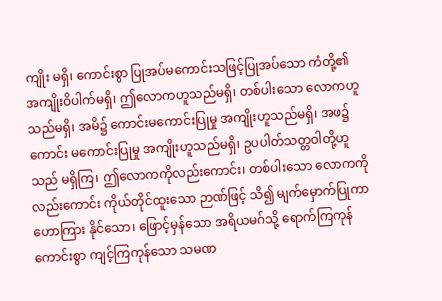ကျိုး မရှိ၊ ကောင်းစွာ ပြုအပ်မကောင်းသဖြင့်ပြုအပ်သော ကံတို့၏ အကျိုးဝိပါက်မရှိ၊ ဤလောကဟူသည်မရှိ၊ တစ်ပါးသော လောကဟူသည်မရှိ၊ အမိ၌ ကောင်းမကောင်းပြုမှု အကျိုးဟူသည်မရှိ၊ အဖ၌ ကောင်း မကောင်းပြုမှု အကျိုးဟူသည်မရှိ၊ ဥပပါတ်သတ္တဝါတို့ဟူသည် မရှိကြ၊ ဤလောကကိုလည်းကောင်း၊ တစ်ပါးသော လောကကိုလည်းကောင်း ကိုယ်တိုင်ထူးသော ဉာဏ်ဖြင့် သိ၍ မျက်မှောက်ပြုကာ ဟောကြား နိုင်သော၊ ဖြောင့်မှန်သော အရိယမဂ်သို့ ရောက်ကြကုန်ကောင်းစွာ ကျင့်ကြကုန်သော သမဏ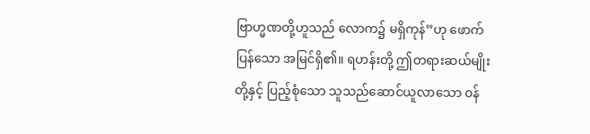ဗြာဟ္မဏတို့ဟူသည် လောက၌ မရှိကုန်”ဟု ဖောက်ပြန်သော အမြင်ရှိ၏။ ရဟန်းတို့ ဤတရားဆယ်မျိုးတို့နှင့် ပြည့်စုံသော သူသည်ဆောင်ယူလာသော ဝန်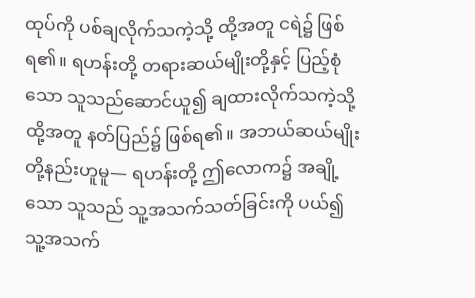ထုပ်ကို ပစ်ချလိုက်သကဲ့သို့ ထို့အတူ ငရဲ၌ ဖြစ်ရ၏။ ရဟန်းတို့ တရားဆယ်မျိုးတို့နှင့် ပြည့်စုံသော သူသည်ဆောင်ယူ၍ ချထားလိုက်သကဲ့သို့ ထို့အတူ နတ်ပြည်၌ ဖြစ်ရ၏။ အဘယ်ဆယ်မျိုးတို့နည်းဟူမူ— ရဟန်းတို့ ဤလောက၌ အချို့သော သူသည် သူ့အသက်သတ်ခြင်းကို ပယ်၍ သူ့အသက်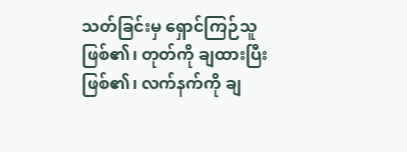သတ်ခြင်းမှ ရှောင်ကြဉ်သူဖြစ်၏၊ တုတ်ကို ချထားပြီး ဖြစ်၏၊ လက်နက်ကို ချ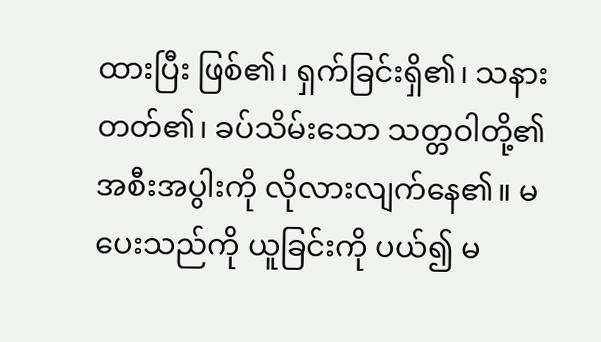ထားပြီး ဖြစ်၏၊ ရှက်ခြင်းရှိ၏၊ သနားတတ်၏၊ ခပ်သိမ်းသော သတ္တဝါတို့၏ အစီးအပွါးကို လိုလားလျက်နေ၏။ မပေးသည်ကို ယူခြင်းကို ပယ်၍ မ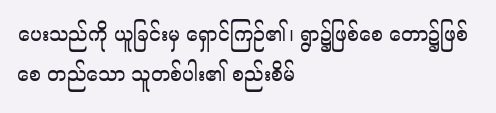ပေးသည်ကို ယူခြင်းမှ ရှောင်ကြဉ်၏၊ ရွာ၌ဖြစ်စေ တော၌ဖြစ်စေ တည်သော သူတစ်ပါး၏ စည်းစိမ်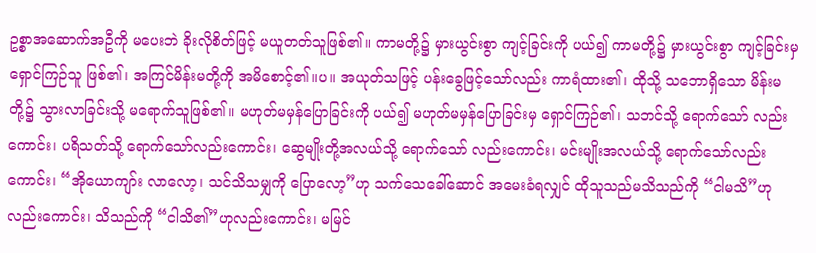ဥစ္စာအဆောက်အဦကို မပေးဘဲ ခိုးလိုစိတ်ဖြင့် မယူတတ်သူဖြစ်၏။ ကာမတို့၌ မှားယွင်းစွာ ကျင့်ခြင်းကို ပယ်၍ ကာမတို့၌ မှားယွင်းစွာ ကျင့်ခြင်းမှ ရှောင်ကြဉ်သူ ဖြစ်၏၊ အကြင်မိန်းမတို့ကို အမိစောင့်၏။ပ။ အယုတ်သဖြင့် ပန်းခွေဖြင့်သော်လည်း ကာရံထား၏၊ ထိုသို့ သဘောရှိသော မိန်းမတို့၌ သွားလာခြင်းသို့ မရောက်သူဖြစ်၏။ မဟုတ်မမှန်ပြောခြင်းကို ပယ်၍ မဟုတ်မမှန်ပြောခြင်းမှ ရှောင်ကြဉ်၏၊ သဘင်သို့ ရောက်သော် လည်းကောင်း၊ ပရိသတ်သို့ ရောက်သော်လည်းကောင်း၊ ဆွေမျိုးတို့အလယ်သို့ ရောက်သော် လည်းကောင်း၊ မင်းမျိုးအလယ်သို့ ရောက်သော်လည်းကောင်း၊ “အိုယောကျာ်း လာလော့၊ သင်သိသမျှကို ပြောလော့”ဟု သက်သေခေါ်ဆောင် အမေးခံရလျှင် ထိုသူသည်မသိသည်ကို “ငါမသိ”ဟုလည်းကောင်း၊ သိသည်ကို “ငါသိ၏”ဟုလည်းကောင်း၊ မမြင်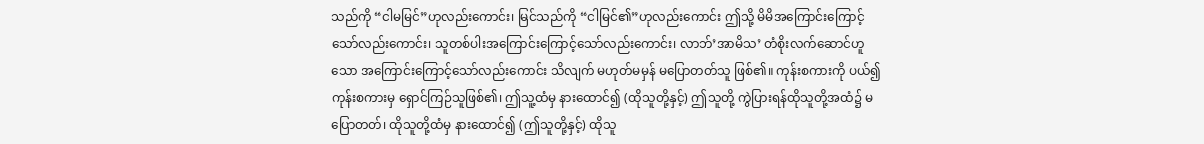သည်ကို “ငါမမြင်”ဟုလည်းကောင်း၊ မြင်သည်ကို “ငါမြင်၏”ဟုလည်းကောင်း ဤသို့ မိမိအကြောင်းကြောင့်သော်လည်းကောင်း၊ သူတစ်ပါးအကြောင်းကြောင့်သော်လည်းကောင်း၊ လာဘ်’အာမိသ’ တံစိုးလက်ဆောင်ဟူသော အကြောင်းကြောင့်သော်လည်းကောင်း သိလျက် မဟုတ်မမှန် မပြောတတ်သူ ဖြစ်၏။ ကုန်းစကားကို ပယ်၍ ကုန်းစကားမှ ရှောင်ကြဉ်သူဖြစ်၏၊ ဤသူ့ထံမှ နားထောင်၍ (ထိုသူတို့နှင့်) ဤသူတို့ ကွဲပြားရန်ထိုသူတို့အထံ၌ မပြောတတ်၊ ထိုသူတို့ထံမှ နားထောင်၍ (ဤသူတို့နှင့်) ထိုသူ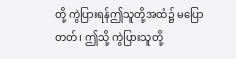တို့ ကွဲပြားရန်ဤသူတို့အထံ၌ မပြောတတ်၊ ဤသို့ ကွဲပြားသူတို့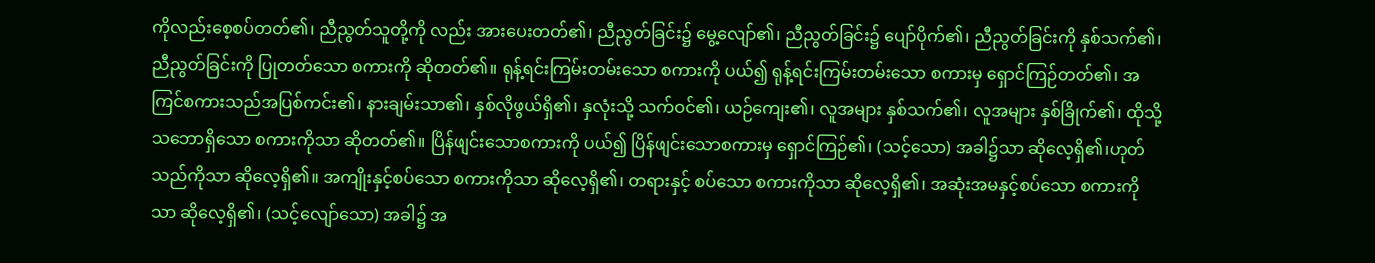ကိုလည်းစေ့စပ်တတ်၏၊ ညီညွတ်သူတို့ကို လည်း အားပေးတတ်၏၊ ညီညွတ်ခြင်း၌ မွေ့လျော်၏၊ ညီညွတ်ခြင်း၌ ပျော်ပိုက်၏၊ ညီညွတ်ခြင်းကို နှစ်သက်၏၊ ညီညွတ်ခြင်းကို ပြုတတ်သော စကားကို ဆိုတတ်၏။ ရုန့်ရင်းကြမ်းတမ်းသော စကားကို ပယ်၍ ရုန့်ရင်းကြမ်းတမ်းသော စကားမှ ရှောင်ကြဉ်တတ်၏၊ အကြင်စကားသည်အပြစ်ကင်း၏၊ နားချမ်းသာ၏၊ နှစ်လိုဖွယ်ရှိ၏၊ နှလုံးသို့ သက်ဝင်၏၊ ယဉ်ကျေး၏၊ လူအများ နှစ်သက်၏၊ လူအများ နှစ်ခြိုက်၏၊ ထိုသို့သဘောရှိသော စကားကိုသာ ဆိုတတ်၏။ ပြိန်ဖျင်းသောစကားကို ပယ်၍ ပြိန်ဖျင်းသောစကားမှ ရှောင်ကြဉ်၏၊ (သင့်သော) အခါ၌သာ ဆိုလေ့ရှိ၏၊ဟုတ်သည်ကိုသာ ဆိုလေ့ရှိ၏။ အကျိုးနှင့်စပ်သော စကားကိုသာ ဆိုလေ့ရှိ၏၊ တရားနှင့် စပ်သော စကားကိုသာ ဆိုလေ့ရှိ၏၊ အဆုံးအမနှင့်စပ်သော စကားကိုသာ ဆိုလေ့ရှိ၏၊ (သင့်လျော်သော) အခါ၌ အ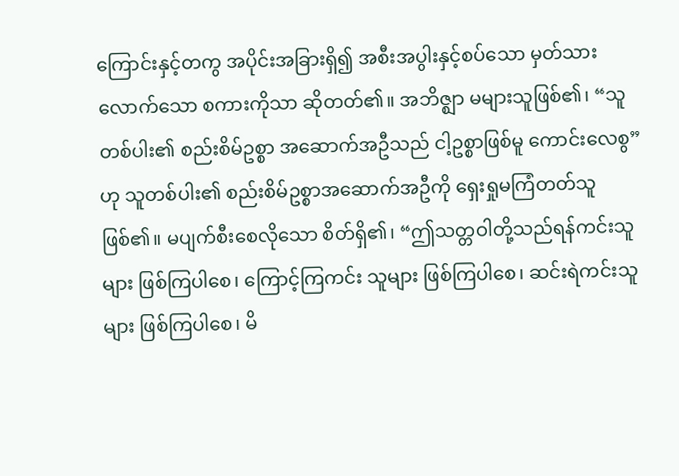ကြောင်းနှင့်တကွ အပိုင်းအခြားရှိ၍ အစီးအပွါးနှင့်စပ်သော မှတ်သားလောက်သော စကားကိုသာ ဆိုတတ်၏။ အဘိဇ္ဈာ မများသူဖြစ်၏၊ “သူတစ်ပါး၏ စည်းစိမ်ဥစ္စာ အဆောက်အဦသည် ငါ့ဥစ္စာဖြစ်မူ ကောင်းလေစွ”ဟု သူတစ်ပါး၏ စည်းစိမ်ဥစ္စာအဆောက်အဦကို ရှေးရှုမကြံတတ်သူ ဖြစ်၏။ မပျက်စီးစေလိုသော စိတ်ရှိ၏၊ “ဤသတ္တဝါတို့သည်ရန်ကင်းသူများ ဖြစ်ကြပါစေ၊ ကြောင့်ကြကင်း သူများ ဖြစ်ကြပါစေ၊ ဆင်းရဲကင်းသူများ ဖြစ်ကြပါစေ၊ မိ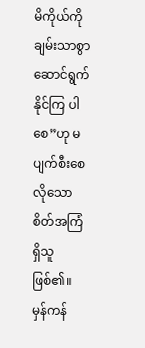မိကိုယ်ကို ချမ်းသာစွာ ဆောင်ရွက်နိုင်ကြ ပါစေ”ဟု မပျက်စီးစေလိုသော စိတ်အကြံရှိသူဖြစ်၏။ မှန်ကန်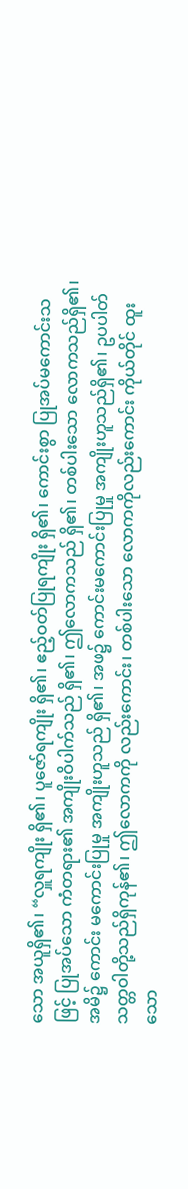သော အယူရှိ၏၊ “လှူရကျိုး ရှိ၏၊ ပူဇော်ရကျိုး ရှိ၏၊ ဧည့်ဝတ်ပြုရကျိုး ရှိ၏၊ ကောင်းစွာ ပြုအပ်မကောင်းသဖြင့် ပြုအပ်သော ကံတရား၏ အကျိုးဝိပါက်သည် ရှိ၏၊ ဤလောကသည် ရှိ၏၊ တစ်ပါးသော လောကသည်ရှိ၏၊ အမိ၌ ကောင်း မကောင်းပြုမှု အကျိုးဟူသည် ရှိ၏၊ အဖ၌ ကောင်းမကောင်းပြုမှု အကျိုးဟူသည်ရှိ၏၊ ဥပပါတ်သတ္တဝါတို့သည်ရှိကုန်၏၊ ဤလောကကို လည်းကောင်း၊ တစ်ပါးသော လောကကိုလည်းကောင်း ကိုယ်တိုင် ထူးသော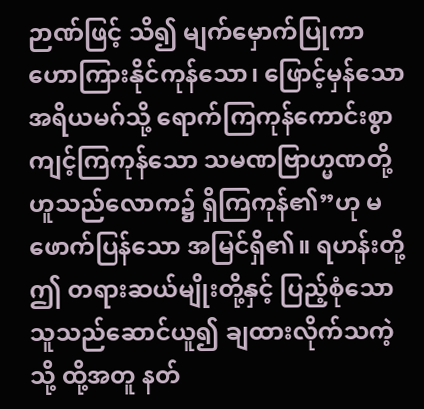ဉာဏ်ဖြင့် သိ၍ မျက်မှောက်ပြုကာ ဟောကြားနိုင်ကုန်သော၊ ဖြောင့်မှန်သော အရိယမဂ်သို့ ရောက်ကြကုန်ကောင်းစွာ ကျင့်ကြကုန်သော သမဏဗြာဟ္မဏတို့ဟူသည်လောက၌ ရှိကြကုန်၏”ဟု မဖောက်ပြန်သော အမြင်ရှိ၏။ ရဟန်းတို့ ဤ တရားဆယ်မျိုးတို့နှင့် ပြည့်စုံသော သူသည်ဆောင်ယူ၍ ချထားလိုက်သကဲ့သို့ ထို့အတူ နတ်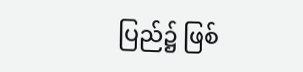ပြည်၌ ဖြစ်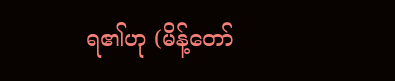ရ၏ဟု (မိန့်တော်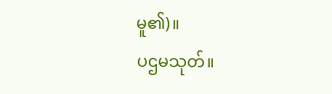မူ၏)။
ပဌမသုတ်။